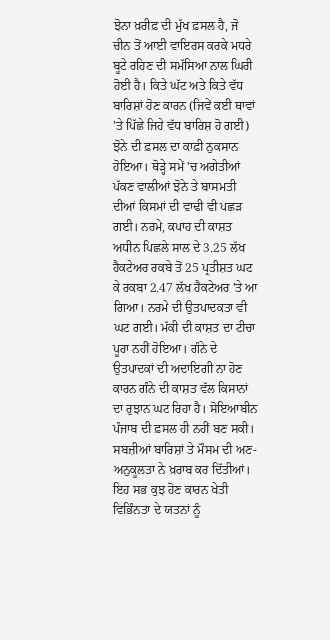ਝੋਨਾ ਖ਼ਰੀਫ਼ ਦੀ ਮੁੱਖ ਫ਼ਸਲ ਹੈ, ਜੋ ਚੀਨ ਤੋਂ ਆਈ ਵਾਇਰਸ ਕਰਕੇ ਮਧਰੇ ਬੂਟੇ ਰਹਿਣ ਦੀ ਸਮੱਸਿਆ ਨਾਲ ਘਿਰੀ ਹੋਈ ਹੈ। ਕਿਤੇ ਘੱਟ ਅਤੇ ਕਿਤੇ ਵੱਧ ਬਾਰਿਸ਼ਾਂ ਹੋਣ ਕਾਰਨ (ਜਿਵੇਂ ਕਈ ਥਾਵਾਂ 'ਤੇ ਪਿੱਛੇ ਜਿਹੇ ਵੱਧ ਬਾਰਿਸ਼ ਹੋ ਗਈ) ਝੋਨੇ ਦੀ ਫ਼ਸਲ ਦਾ ਕਾਫ਼ੀ ਨੁਕਸਾਨ ਹੋਇਆ। ਥੋੜ੍ਹੇ ਸਮੇਂ 'ਚ ਅਗੇਤੀਆਂ ਪੱਕਣ ਵਾਲੀਆਂ ਝੋਨੇ ਤੇ ਬਾਸਮਤੀ ਦੀਆਂ ਕਿਸਮਾਂ ਦੀ ਵਾਢੀ ਵੀ ਪਛੜ ਗਈ। ਨਰਮੇ, ਕਪਾਹ ਦੀ ਕਾਸ਼ਤ ਅਧੀਨ ਪਿਛਲੇ ਸਾਲ ਦੇ 3.25 ਲੱਖ ਹੈਕਟੇਅਰ ਰਕਬੇ ਤੋਂ 25 ਪ੍ਰਤੀਸ਼ਤ ਘਟ ਕੇ ਰਕਬਾ 2.47 ਲੱਖ ਹੈਕਟੇਅਰ 'ਤੇ ਆ ਗਿਆ। ਨਰਮੇ ਦੀ ਉਤਪਾਦਕਤਾ ਵੀ ਘਟ ਗਈ। ਮੱਕੀ ਦੀ ਕਾਸ਼ਤ ਦਾ ਟੀਚਾ ਪੂਰਾ ਨਹੀਂ ਹੋਇਆ। ਗੰਨੇ ਦੇ ਉਤਪਾਦਕਾਂ ਦੀ ਅਦਾਇਗੀ ਨਾ ਹੋਣ ਕਾਰਨ ਗੰਨੇ ਦੀ ਕਾਸ਼ਤ ਵੱਲ ਕਿਸਾਨਾਂ ਦਾ ਰੁਝਾਨ ਘਟ ਰਿਹਾ ਹੈ। ਸੋਇਆਬੀਨ ਪੰਜਾਬ ਦੀ ਫ਼ਸਲ ਹੀ ਨਹੀਂ ਬਣ ਸਕੀ। ਸਬਜ਼ੀਆਂ ਬਾਰਿਸ਼ਾਂ ਤੇ ਮੌਸਮ ਦੀ ਅਣ-ਅਨੁਕੂਲਤਾ ਨੇ ਖ਼ਰਾਬ ਕਰ ਦਿੱਤੀਆਂ।
ਇਹ ਸਭ ਕੁਝ ਹੋਣ ਕਾਰਨ ਖੇਤੀ ਵਿਭਿੰਨਤਾ ਦੇ ਯਤਨਾਂ ਨੂੰ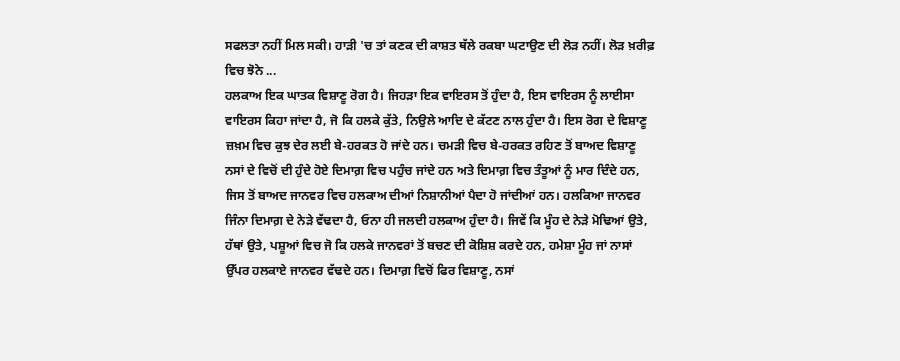ਸਫਲਤਾ ਨਹੀਂ ਮਿਲ ਸਕੀ। ਹਾੜੀ 'ਚ ਤਾਂ ਕਣਕ ਦੀ ਕਾਸ਼ਤ ਥੱਲੇ ਰਕਬਾ ਘਟਾਉਣ ਦੀ ਲੋੜ ਨਹੀਂ। ਲੋੜ ਖ਼ਰੀਫ਼ ਵਿਚ ਝੋਨੇ ...
ਹਲਕਾਅ ਇਕ ਘਾਤਕ ਵਿਸ਼ਾਣੂ ਰੋਗ ਹੈ। ਜਿਹੜਾ ਇਕ ਵਾਇਰਸ ਤੋਂ ਹੁੰਦਾ ਹੈ, ਇਸ ਵਾਇਰਸ ਨੂੰ ਲਾਈਸਾ ਵਾਇਰਸ ਕਿਹਾ ਜਾਂਦਾ ਹੈ, ਜੋ ਕਿ ਹਲਕੇ ਕੁੱਤੇ, ਨਿਉਲੇ ਆਦਿ ਦੇ ਕੱਟਣ ਨਾਲ ਹੁੰਦਾ ਹੈ। ਇਸ ਰੋਗ ਦੇ ਵਿਸ਼ਾਣੂ ਜ਼ਖ਼ਮ ਵਿਚ ਕੁਝ ਦੇਰ ਲਈ ਬੇ-ਹਰਕਤ ਹੋ ਜਾਂਦੇ ਹਨ। ਚਮੜੀ ਵਿਚ ਬੇ-ਹਰਕਤ ਰਹਿਣ ਤੋਂ ਬਾਅਦ ਵਿਸ਼ਾਣੂ ਨਸਾਂ ਦੇ ਵਿਚੋਂ ਦੀ ਹੁੰਦੇ ਹੋਏ ਦਿਮਾਗ਼ ਵਿਚ ਪਹੁੰਚ ਜਾਂਦੇ ਹਨ ਅਤੇ ਦਿਮਾਗ਼ ਵਿਚ ਤੰਤੂਆਂ ਨੂੰ ਮਾਰ ਦਿੰਦੇ ਹਨ, ਜਿਸ ਤੋਂ ਬਾਅਦ ਜਾਨਵਰ ਵਿਚ ਹਲਕਾਅ ਦੀਆਂ ਨਿਸ਼ਾਨੀਆਂ ਪੈਦਾ ਹੋ ਜਾਂਦੀਆਂ ਹਨ। ਹਲਕਿਆ ਜਾਨਵਰ ਜਿੰਨਾ ਦਿਮਾਗ਼ ਦੇ ਨੇੜੇ ਵੱਢਦਾ ਹੈ, ਓਨਾ ਹੀ ਜਲਦੀ ਹਲਕਾਅ ਹੁੰਦਾ ਹੈ। ਜਿਵੇਂ ਕਿ ਮੂੰਹ ਦੇ ਨੇੜੇ ਮੋਢਿਆਂ ਉਤੇ, ਹੱਥਾਂ ਉਤੇ, ਪਸ਼ੂਆਂ ਵਿਚ ਜੋ ਕਿ ਹਲਕੇ ਜਾਨਵਰਾਂ ਤੋਂ ਬਚਣ ਦੀ ਕੋਸ਼ਿਸ਼ ਕਰਦੇ ਹਨ, ਹਮੇਸ਼ਾ ਮੂੰਹ ਜਾਂ ਨਾਸਾਂ ਉੱਪਰ ਹਲਕਾਏ ਜਾਨਵਰ ਵੱਢਦੇ ਹਨ। ਦਿਮਾਗ਼ ਵਿਚੋਂ ਫਿਰ ਵਿਸ਼ਾਣੂ, ਨਸਾਂ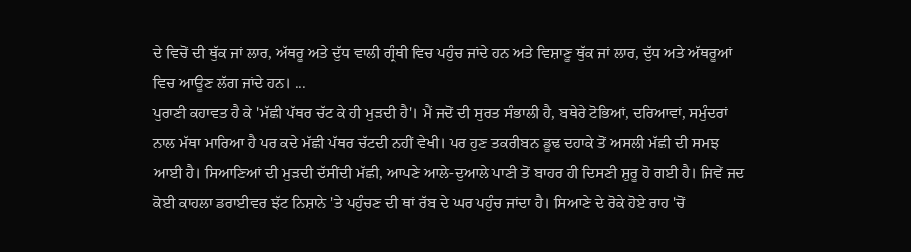ਦੇ ਵਿਚੋਂ ਦੀ ਥੁੱਕ ਜਾਂ ਲਾਰ, ਅੱਥਰੂ ਅਤੇ ਦੁੱਧ ਵਾਲੀ ਗ੍ਰੰਥੀ ਵਿਚ ਪਹੁੰਚ ਜਾਂਦੇ ਹਨ ਅਤੇ ਵਿਸ਼ਾਣੂ ਥੁੱਕ ਜਾਂ ਲਾਰ, ਦੁੱਧ ਅਤੇ ਅੱਥਰੂਆਂ ਵਿਚ ਆਊਣ ਲੱਗ ਜਾਂਦੇ ਹਨ। ...
ਪੁਰਾਣੀ ਕਹਾਵਤ ਹੈ ਕੇ 'ਮੱਛੀ ਪੱਥਰ ਚੱਟ ਕੇ ਹੀ ਮੁੜਦੀ ਹੈ'। ਮੈਂ ਜਦੋਂ ਦੀ ਸੁਰਤ ਸੰਭਾਲੀ ਹੈ, ਬਥੇਰੇ ਟੋਭਿਆਂ, ਦਰਿਆਵਾਂ, ਸਮੁੰਦਰਾਂ ਨਾਲ ਮੱਥਾ ਮਾਰਿਆ ਹੈ ਪਰ ਕਦੇ ਮੱਛੀ ਪੱਥਰ ਚੱਟਦੀ ਨਹੀਂ ਵੇਖੀ। ਪਰ ਹੁਣ ਤਕਰੀਬਨ ਡੂਢ ਦਹਾਕੇ ਤੋਂ ਅਸਲੀ ਮੱਛੀ ਦੀ ਸਮਝ ਆਈ ਹੈ। ਸਿਆਣਿਆਂ ਦੀ ਮੁੜਦੀ ਦੱਸੀਂਦੀ ਮੱਛੀ, ਆਪਣੇ ਆਲੇ-ਦੁਆਲੇ ਪਾਣੀ ਤੋਂ ਬਾਹਰ ਹੀ ਦਿਸਣੀ ਸ਼ੁਰੂ ਹੋ ਗਈ ਹੈ। ਜਿਵੇਂ ਜਦ ਕੋਈ ਕਾਹਲਾ ਡਰਾਈਵਰ ਝੱਟ ਨਿਸ਼ਾਨੇ 'ਤੇ ਪਹੁੰਚਣ ਦੀ ਥਾਂ ਰੱਬ ਦੇ ਘਰ ਪਹੁੰਚ ਜਾਂਦਾ ਹੈ। ਸਿਆਣੇ ਦੇ ਰੋਕੇ ਹੋਏ ਰਾਹ 'ਚੋਂ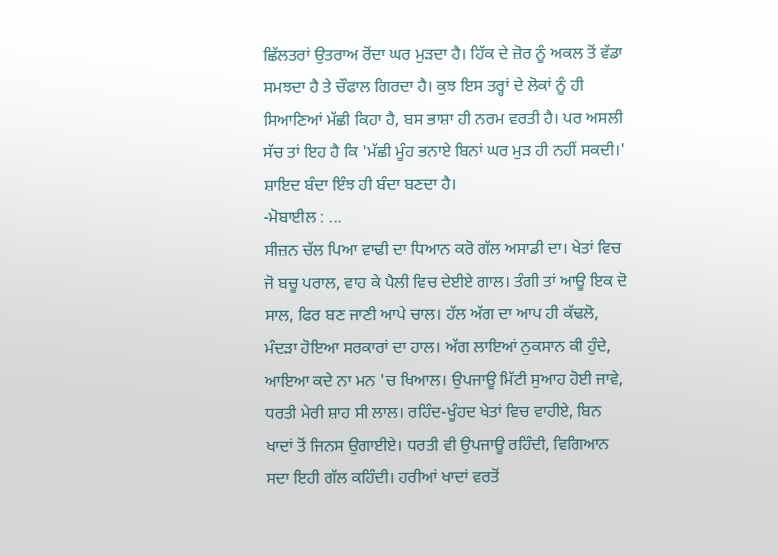ਛਿੱਲਤਰਾਂ ਉਤਰਾਅ ਰੋਂਦਾ ਘਰ ਮੁੜਦਾ ਹੈ। ਹਿੱਕ ਦੇ ਜ਼ੋਰ ਨੂੰ ਅਕਲ ਤੋਂ ਵੱਡਾ ਸਮਝਦਾ ਹੈ ਤੇ ਚੌਫਾਲ ਗਿਰਦਾ ਹੈ। ਕੁਝ ਇਸ ਤਰ੍ਹਾਂ ਦੇ ਲੋਕਾਂ ਨੂੰ ਹੀ ਸਿਆਣਿਆਂ ਮੱਛੀ ਕਿਹਾ ਹੈ, ਬਸ ਭਾਸ਼ਾ ਹੀ ਨਰਮ ਵਰਤੀ ਹੈ। ਪਰ ਅਸਲੀ ਸੱਚ ਤਾਂ ਇਹ ਹੈ ਕਿ 'ਮੱਛੀ ਮੂੰਹ ਭਨਾਏ ਬਿਨਾਂ ਘਰ ਮੁੜ ਹੀ ਨਹੀਂ ਸਕਦੀ।' ਸ਼ਾਇਦ ਬੰਦਾ ਇੰਝ ਹੀ ਬੰਦਾ ਬਣਦਾ ਹੈ।
-ਮੋਬਾਈਲ : ...
ਸੀਜ਼ਨ ਚੱਲ ਪਿਆ ਵਾਢੀ ਦਾ ਧਿਆਨ ਕਰੋ ਗੱਲ ਅਸਾਡੀ ਦਾ। ਖੇਤਾਂ ਵਿਚ ਜੋ ਬਚੂ ਪਰਾਲ, ਵਾਹ ਕੇ ਪੈਲੀ ਵਿਚ ਦੇਈਏ ਗਾਲ। ਤੰਗੀ ਤਾਂ ਆਊ ਇਕ ਦੋ ਸਾਲ, ਫਿਰ ਬਣ ਜਾਣੀ ਆਪੇ ਚਾਲ। ਹੱਲ ਅੱਗ ਦਾ ਆਪ ਹੀ ਕੱਢਲੋ, ਮੰਦੜਾ ਹੋਇਆ ਸਰਕਾਰਾਂ ਦਾ ਹਾਲ। ਅੱਗ ਲਾਇਆਂ ਨੁਕਸਾਨ ਕੀ ਹੁੰਦੇ, ਆਇਆ ਕਦੇ ਨਾ ਮਨ 'ਚ ਖਿਆਲ। ਉਪਜਾਊ ਮਿੱਟੀ ਸੁਆਹ ਹੋਈ ਜਾਵੇ, ਧਰਤੀ ਮੇਰੀ ਸ਼ਾਹ ਸੀ ਲਾਲ। ਰਹਿੰਦ-ਖੂੰਹਦ ਖੇਤਾਂ ਵਿਚ ਵਾਹੀਏ, ਬਿਨ ਖਾਦਾਂ ਤੋਂ ਜਿਨਸ ਉਗਾਈਏ। ਧਰਤੀ ਵੀ ਉਪਜਾਊ ਰਹਿੰਦੀ, ਵਿਗਿਆਨ ਸਦਾ ਇਹੀ ਗੱਲ ਕਹਿੰਦੀ। ਹਰੀਆਂ ਖਾਦਾਂ ਵਰਤੋਂ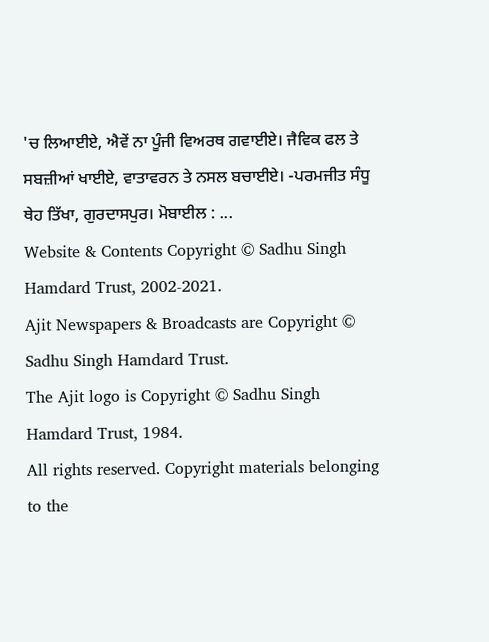'ਚ ਲਿਆਈਏ, ਐਵੇਂ ਨਾ ਪੂੰਜੀ ਵਿਅਰਥ ਗਵਾਈਏ। ਜੈਵਿਕ ਫਲ ਤੇ ਸਬਜ਼ੀਆਂ ਖਾਈਏ, ਵਾਤਾਵਰਨ ਤੇ ਨਸਲ ਬਚਾਈਏ। -ਪਰਮਜੀਤ ਸੰਧੂ ਥੇਹ ਤਿੱਖਾ, ਗੁਰਦਾਸਪੁਰ। ਮੋਬਾਈਲ : ...
Website & Contents Copyright © Sadhu Singh Hamdard Trust, 2002-2021.
Ajit Newspapers & Broadcasts are Copyright © Sadhu Singh Hamdard Trust.
The Ajit logo is Copyright © Sadhu Singh Hamdard Trust, 1984.
All rights reserved. Copyright materials belonging to the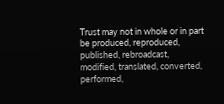Trust may not in whole or in part be produced, reproduced, published, rebroadcast, modified, translated, converted, performed,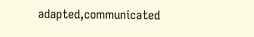adapted,communicated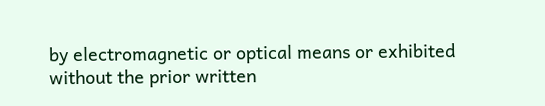by electromagnetic or optical means or exhibited without the prior written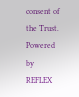consent of the Trust.
Powered by REFLEX